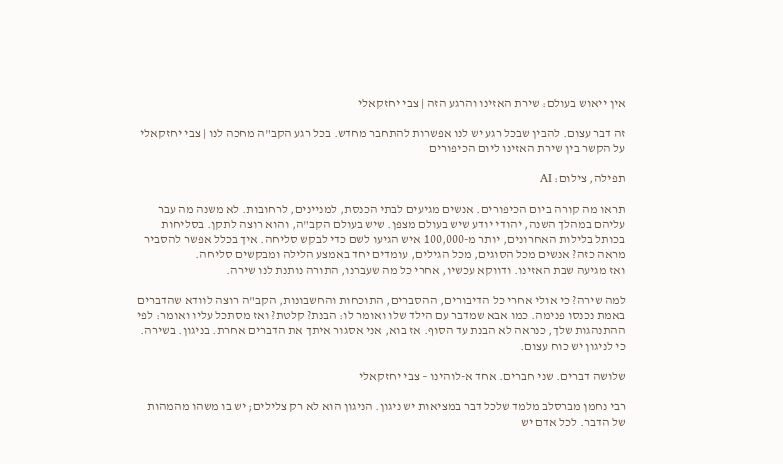אין ייאוש בעולם: שירת האזינו והרגע הזה | צבי יחזקאלי

זה דבר עצום. להבין שבכל רגע יש לנו אפשרות להתחבר מחדש. בכל רגע הקב"ה מחכה לנו | צבי יחזקאלי על הקשר בין שירת האזינו ליום הכיפורים

תפילה, צילום: AI

תראו מה קורה ביום הכיפורים. אנשים מגיעים לבתי הכנסת, למניינים, לרחובות. לא משנה מה עבר עליהם במהלך השנה, יהודי יודע שיש בעולם מצפן. שיש בעולם הקב"ה, והוא רוצה לתקן. בסליחות בכותל בלילות האחרונים, יותר מ-100,000 איש הגיעו לשם כדי לבקש סליחה. איך בכלל אפשר להסביר מראה כזה? אנשים מכל הסוגים, מכל הגילים, עומדים יחד באמצע הלילה ומבקשים סליחה.
ואז מגיעה שבת האזינו. ודווקא עכשיו, אחרי כל מה שעברנו, התורה נותנת לנו שירה.

למה שירה? כי אולי אחרי כל הדיבורים, ההסברים, התוכחות והחשבונות, הקב"ה רוצה לוודא שהדברים באמת נכנסו פנימה. כמו אבא שמדבר עם הילד שלו ואומר לו: הבנת? קלטת? ואז מסתכל עליו ואומר: לפי ההתנהגות שלך, כנראה לא הבנת עד הסוף. אז בוא, אני אסגור איתך את הדברים אחרת. בניגון. בשירה. כי לניגון יש כוח עצום.

שלושה דברים. שני חברים. אחד א-לוהינו – צבי יחזקאלי

רבי נחמן מברסלב מלמד שלכל דבר במציאות יש ניגון. הניגון הוא לא רק צלילים; יש בו משהו מהמהות של הדבר. לכל אדם יש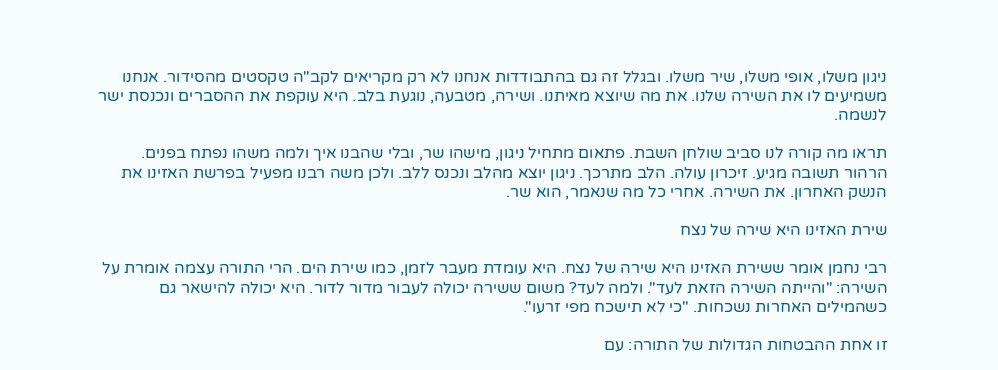ניגון משלו, אופי משלו, שיר משלו. ובגלל זה גם בהתבודדות אנחנו לא רק מקריאים לקב"ה טקסטים מהסידור. אנחנו משמיעים לו את השירה שלנו. את מה שיוצא מאיתנו. ושירה, מטבעה, נוגעת בלב. היא עוקפת את ההסברים ונכנסת ישר לנשמה.

תראו מה קורה לנו סביב שולחן השבת. פתאום מתחיל ניגון, מישהו שר, ובלי שהבנו איך ולמה משהו נפתח בפנים. הרהור תשובה מגיע. זיכרון עולה. הלב מתרכך. ניגון יוצא מהלב ונכנס ללב. ולכן משה רבנו מפעיל בפרשת האזינו את הנשק האחרון. את השירה. אחרי כל מה שנאמר, הוא שר.

שירת האזינו היא שירה של נצח

רבי נחמן אומר ששירת האזינו היא שירה של נצח. היא עומדת מעבר לזמן, כמו שירת הים. הרי התורה עצמה אומרת על השירה: "והייתה השירה הזאת לעד". ולמה לעד? משום ששירה יכולה לעבור מדור לדור. היא יכולה להישאר גם כשהמילים האחרות נשכחות. "כי לא תישכח מפי זרעו".

זו אחת ההבטחות הגדולות של התורה: עם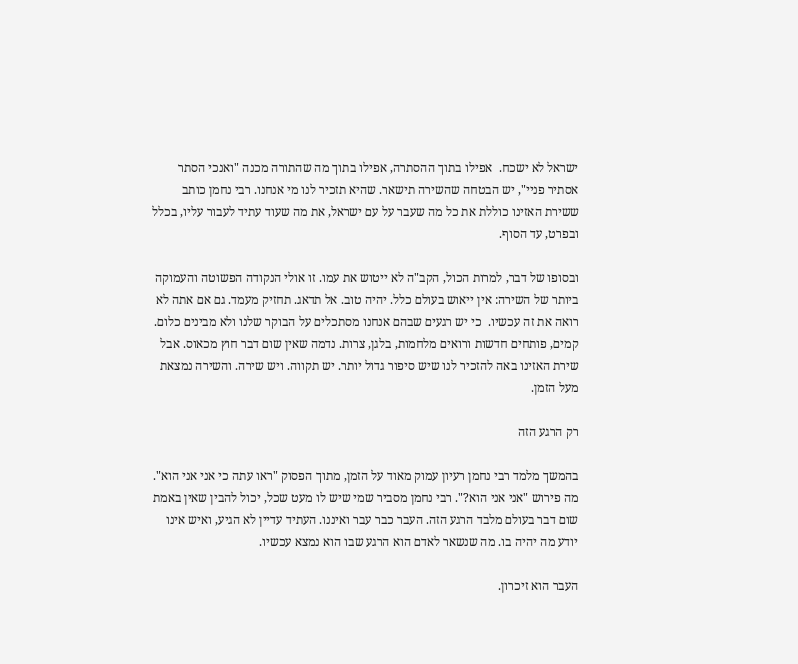ישראל לא ישכח.  אפילו בתוך ההסתרה, אפילו בתוך מה שהתורה מכנה "ואנכי הסתר אסתיר פניי", יש הבטחה שהשירה תישאר. שהיא תזכיר לנו מי אנחנו. רבי נחמן כותב ששירת האזינו כוללת את כל מה שעבר על עם ישראל, את מה שעוד עתיד לעבור עליו, בכלל ובפרט, עד הסוף.

ובסופו של דבר, למרות הכול, הקב"ה לא ייטוש את עמו. זו אולי הנקודה הפשוטה והעמוקה ביותר של השירה: אין ייאוש בעולם כלל. יהיה טוב. אל תדאג. תחזיק מעמד. גם אם אתה לא רואה את זה עכשיו.  כי יש רגעים שבהם אנחנו מסתכלים על הבוקר שלנו ולא מבינים כלום. קמים, פותחים חדשות ורואים מלחמות, בלגן, צרות. נדמה שאין שום דבר חוץ מכאוס. אבל שירת האזינו באה להזכיר לנו שיש סיפור גדול יותר. יש תקווה. ויש שירה. והשירה נמצאת מעל הזמן.

רק הרגע הזה

בהמשך מלמד רבי נחמן רעיון עמוק מאוד על הזמן, מתוך הפסוק "ראו עתה כי אני אני הוא". מה פירוש "אני אני הוא?". רבי נחמן מסביר שמי שיש לו מעט שכל, יכול להבין שאין באמת שום דבר בעולם מלבד הרגע הזה. העבר כבר עבר ואיננו. העתיד עדיין לא הגיע, ואיש אינו יודע מה יהיה בו. מה שנשאר לאדם הוא הרגע שבו הוא נמצא עכשיו.

העבר הוא זיכרון.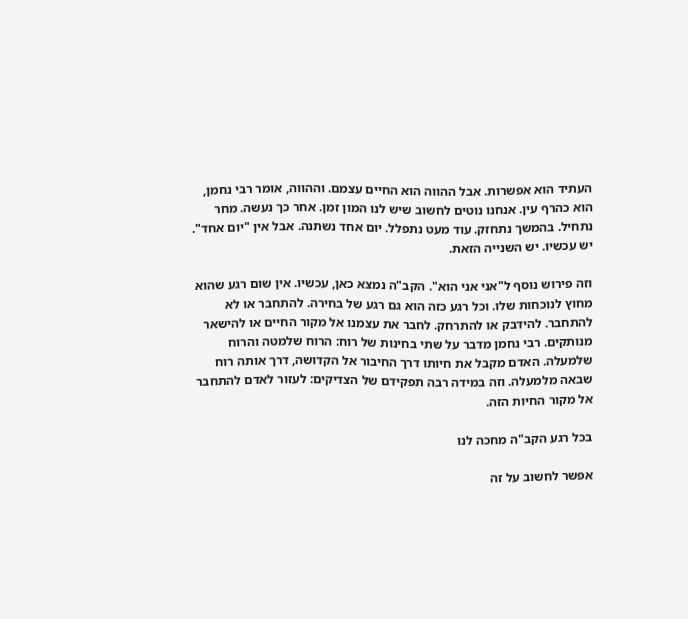העתיד הוא אפשרות. אבל ההווה הוא החיים עצמם. וההווה, אומר רבי נחמן, הוא כהרף עין. אנחנו נוטים לחשוב שיש לנו המון זמן. אחר כך נעשה. מחר נתחיל. בהמשך נתחזק. עוד מעט נתפלל. יום אחד נשתנה. אבל אין "יום אחד". יש עכשיו. יש השנייה הזאת.

וזה פירוש נוסף ל"אני אני הוא". הקב"ה נמצא כאן, עכשיו. אין שום רגע שהוא מחוץ לנוכחות שלו. וכל רגע כזה הוא גם רגע של בחירה. להתחבר או לא להתחבר. להידבק או להתרחק. לחבר את עצמנו אל מקור החיים או להישאר מנותקים. רבי נחמן מדבר על שתי בחינות של רוח: הרוח שלמטה והרוח שלמעלה. האדם מקבל את חיותו דרך החיבור אל הקדושה, דרך אותה רוח שבאה מלמעלה. וזה במידה רבה תפקידם של הצדיקים: לעזור לאדם להתחבר אל מקור החיות הזה.

בכל רגע הקב"ה מחכה לנו

אפשר לחשוב על זה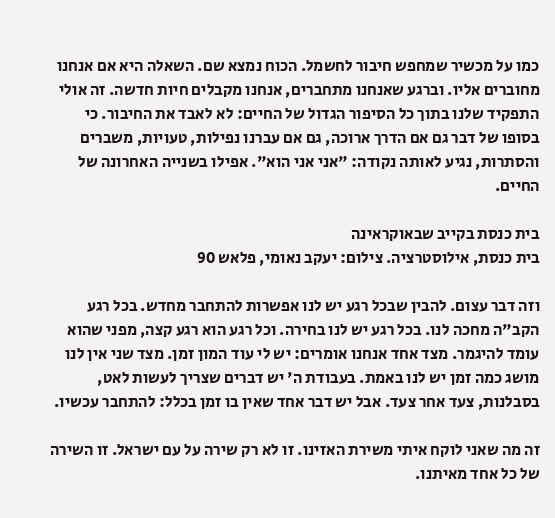כמו על מכשיר שמחפש חיבור לחשמל. הכוח נמצא שם. השאלה היא אם אנחנו מחוברים אליו. וברגע שאנחנו מתחברים, אנחנו מקבלים חיות חדשה. זה אולי התפקיד שלנו בתוך כל הסיפור הגדול של החיים: לא לאבד את החיבור. כי בסופו של דבר גם אם הדרך ארוכה, גם אם עברנו נפילות, טעויות, משברים והסתרות, נגיע לאותה נקודה: "אני אני הוא". אפילו בשנייה האחרונה של החיים.

בית כנסת בקייב שבאוקראינה
בית כנסת, אילוסטרציה. צילום: יעקב נאומי, פלאש 90

וזה דבר עצום. להבין שבכל רגע יש לנו אפשרות להתחבר מחדש. בכל רגע הקב"ה מחכה לנו. בכל רגע יש לנו בחירה. וכל רגע הוא רגע קצה, מפני שהוא עומד להיגמר. מצד אחד אנחנו אומרים: יש לי עוד המון זמן. מצד שני אין לנו מושג כמה זמן יש לנו באמת. בעבודת ה' יש דברים שצריך לעשות לאט, בסבלנות, צעד אחר צעד. אבל יש דבר אחד שאין בו זמן בכלל: להתחבר עכשיו.

זה מה שאני לוקח איתי משירת האזינו. זו לא רק שירה על עם ישראל. זו השירה של כל אחד מאיתנו.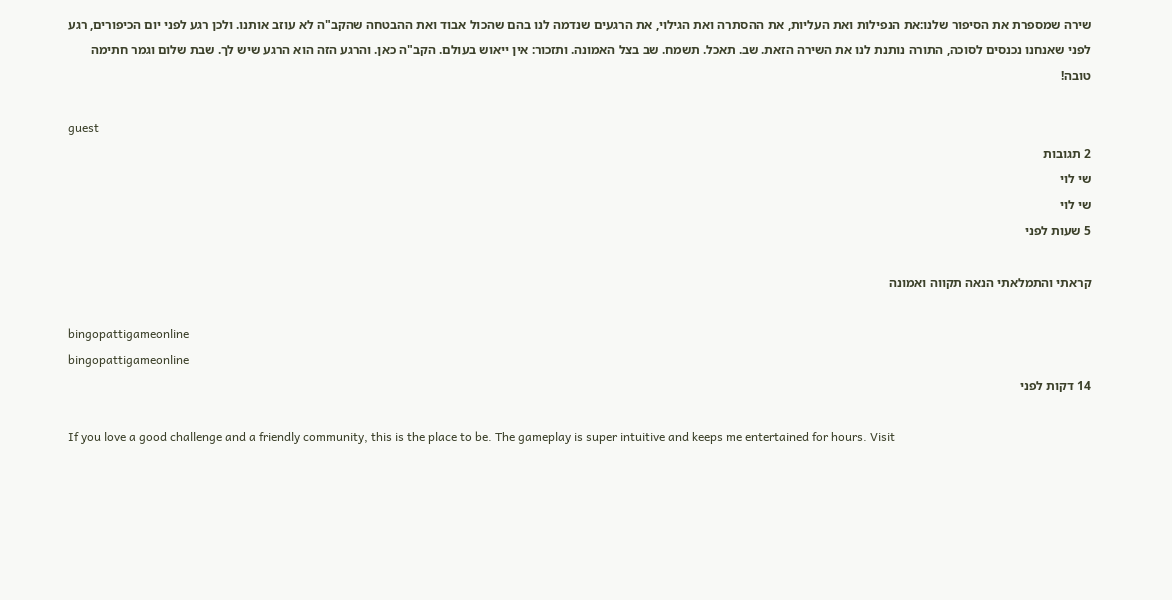שירה שמספרת את הסיפור שלנו:את הנפילות ואת העליות, את ההסתרה ואת הגילוי, את הרגעים שנדמה לנו בהם שהכול אבוד ואת ההבטחה שהקב"ה לא עוזב אותנו. ולכן רגע לפני יום הכיפורים, רגע לפני שאנחנו נכנסים לסוכה, התורה נותנת לנו את השירה הזאת. שב. תאכל. תשמח. שב בצל האמונה. ותזכור: אין ייאוש בעולם. הקב"ה כאן. והרגע הזה הוא הרגע שיש לך. שבת שלום וגמר חתימה טובה!

guest
2 תגובות
שי לוי
שי לוי
5 שעות לפני

קראתי והתמלאתי הנאה תקווה ואמונה

bingopattigameonline
bingopattigameonline
14 דקות לפני

If you love a good challenge and a friendly community, this is the place to be. The gameplay is super intuitive and keeps me entertained for hours. Visit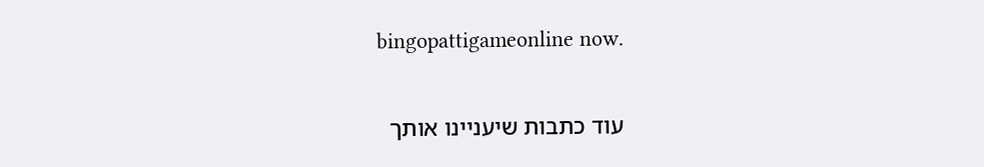bingopattigameonline now.

עוד כתבות שיעניינו אותך